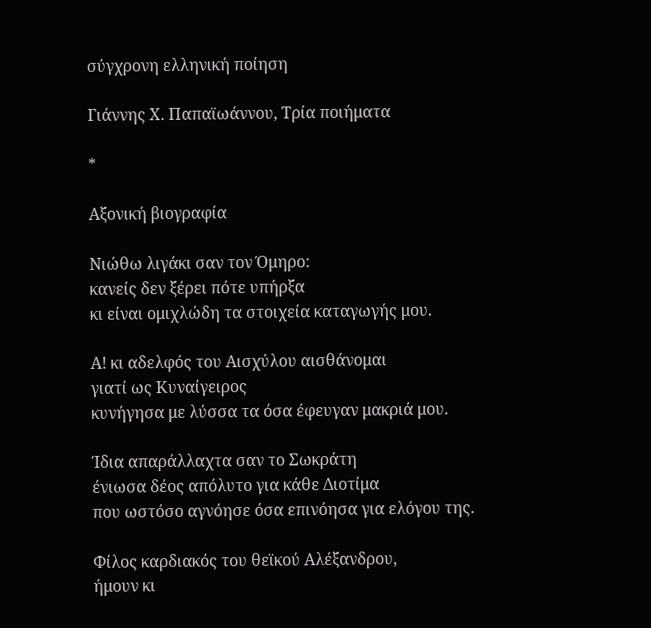σύγχρονη ελληνική ποίηση

Γιάννης Χ. Παπαϊωάννου, Τρία ποιήματα

*

Αξονική βιογραφία

Νιώθω λιγάκι σαν τον Όμηρο:
κανείς δεν ξέρει πότε υπήρξα
κι είναι ομιχλώδη τα στοιχεία καταγωγής μου.

Α! κι αδελφός του Αισχύλου αισθάνομαι
γιατί ως Κυναίγειρος
κυνήγησα με λύσσα τα όσα έφευγαν μακριά μου.

Ίδια απαράλλαχτα σαν το Σωκράτη
ένιωσα δέος απόλυτο για κάθε Διοτίμα
που ωστόσο αγνόησε όσα επινόησα για ελόγου της.

Φίλος καρδιακός του θεϊκού Αλέξανδρου,
ήμουν κι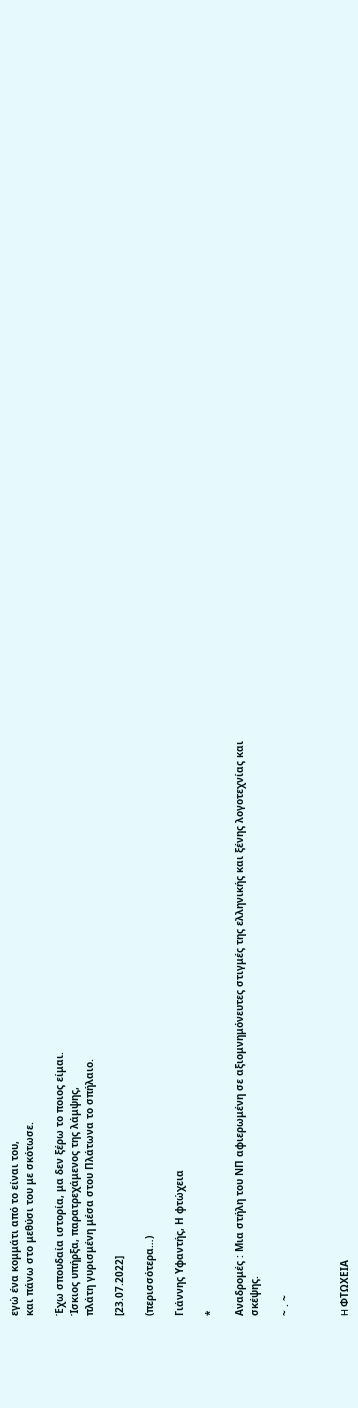εγώ ένα κομμάτι από το είναι του,
και πάνω στο μεθύσι του με σκότωσε.

Έχω σπουδαία ιστορία, μα δεν ξέρω το ποιος είμαι.
Ίσκιος υπήρξα, παρατρεχάμενος της λάμψης,
πλάτη γυρισμένη μέσα στου Πλάτωνα το σπήλαιο.

[23.07.2022]

(περισσότερα…)

Γιάννης Υφαντής, Η φτώχεια

*

Αναδρομές : Μια στήλη του ΝΠ αφιερωμένη σε αξιομνημόνευτες στιγμές της ελληνικής και ξένης λογοτεχνίας και σκέψης.

~ . ~



H ΦΤΩΧΕΙΑ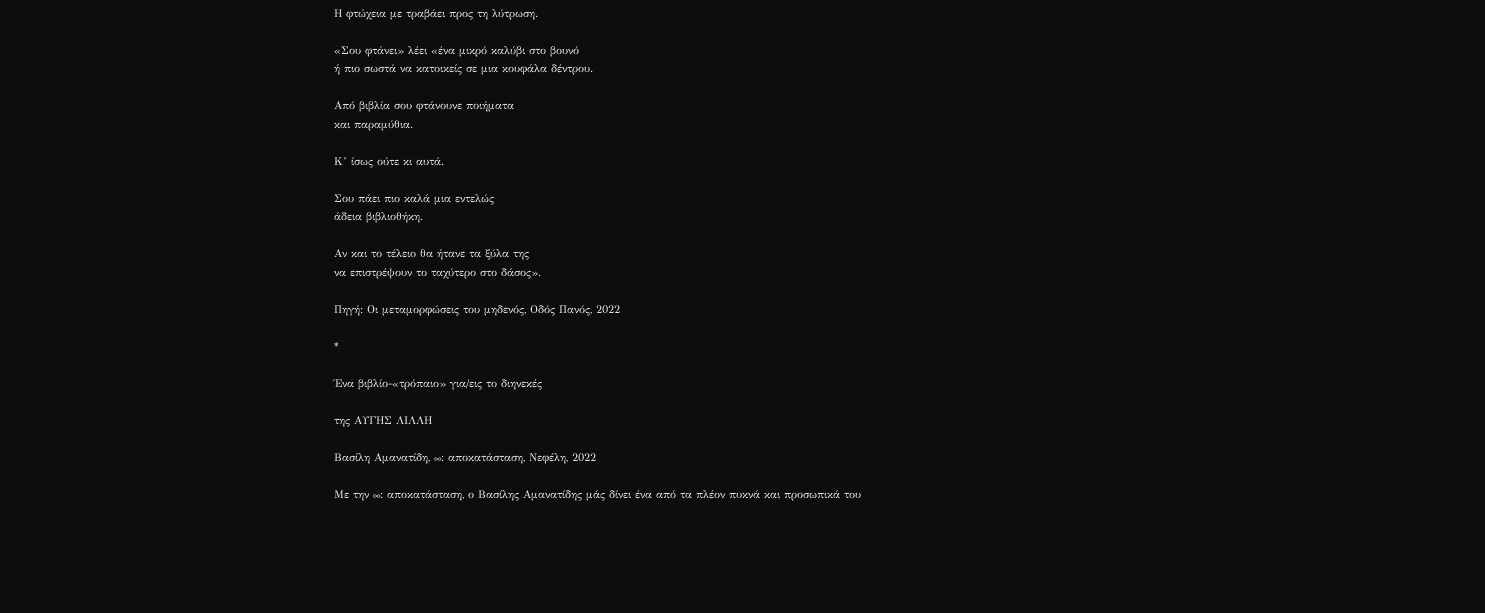Η φτώχεια με τραβάει προς τη λύτρωση.

«Σου φτάνει» λέει «ένα μικρό καλύβι στο βουνό
ή πιο σωστά να κατοικείς σε μια κουφάλα δέντρου.

Από βιβλία σου φτάνουνε ποιήματα
και παραμύθια.

Κ’ ίσως ούτε κι αυτά.

Σου πάει πιο καλά μια εντελώς
άδεια βιβλιοθήκη.

Αν και το τέλειο θα ήτανε τα ξύλα της
να επιστρέψουν το ταχύτερο στο δάσος».

Πηγή: Οι μεταμορφώσεις του μηδενός, Οδός Πανός, 2022

*

Ένα βιβλίο-«τρόπαιο» για/εις το διηνεκές

της ΑΥΓΗΣ ΛΙΛΛΗ

Βασίλη Αμανατίδη, ∞: αποκατάσταση, Νεφέλη, 2022

Με την ∞: αποκατάσταση, ο Βασίλης Αμανατίδης μάς δίνει ένα από τα πλέον πυκνά και προσωπικά του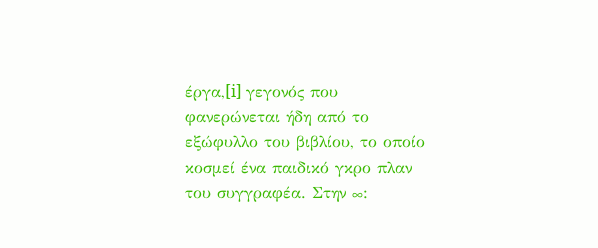έργα,[i] γεγονός που φανερώνεται ήδη από το εξώφυλλο του βιβλίου, το οποίο κοσμεί ένα παιδικό γκρο πλαν του συγγραφέα. Στην ∞: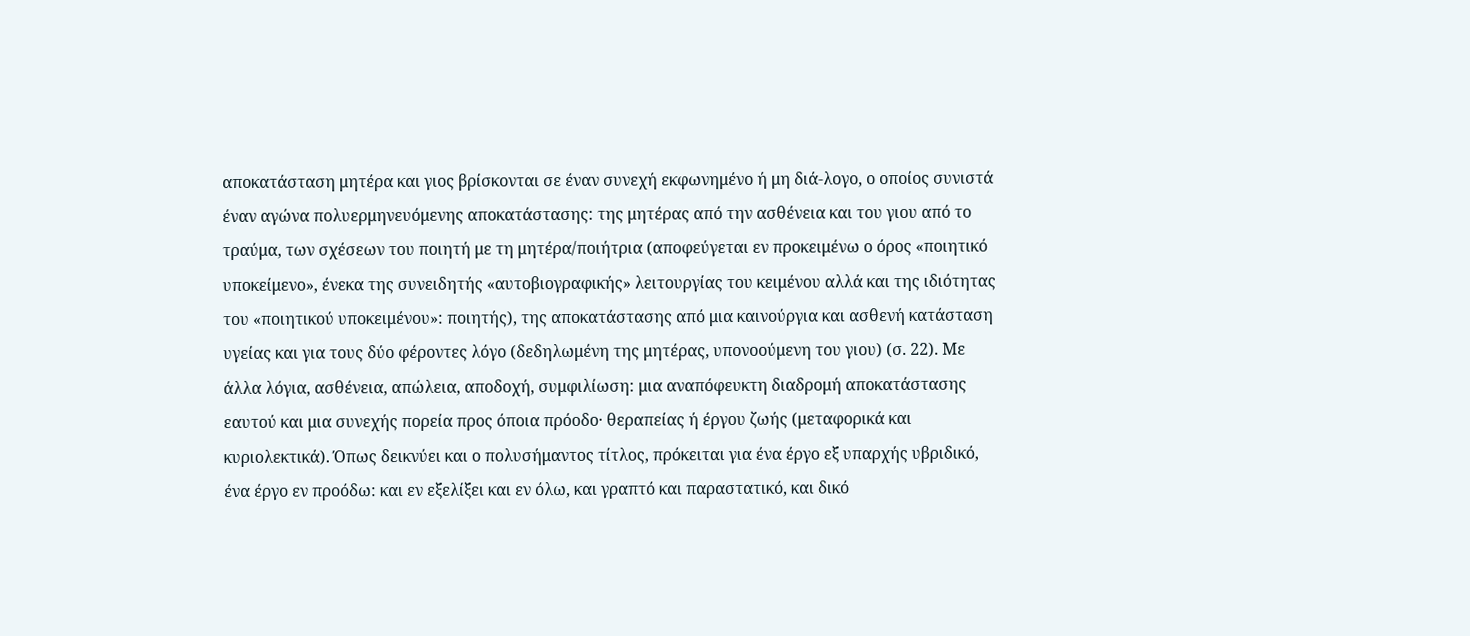αποκατάσταση μητέρα και γιος βρίσκονται σε έναν συνεχή εκφωνημένο ή μη διά-λογο, ο οποίος συνιστά έναν αγώνα πολυερμηνευόμενης αποκατάστασης: της μητέρας από την ασθένεια και του γιου από το τραύμα, των σχέσεων του ποιητή με τη μητέρα/ποιήτρια (αποφεύγεται εν προκειμένω ο όρος «ποιητικό υποκείμενο», ένεκα της συνειδητής «αυτοβιογραφικής» λειτουργίας του κειμένου αλλά και της ιδιότητας του «ποιητικού υποκειμένου»: ποιητής), της αποκατάστασης από μια καινούργια και ασθενή κατάσταση υγείας και για τους δύο φέροντες λόγο (δεδηλωμένη της μητέρας, υπονοούμενη του γιου) (σ. 22). Με άλλα λόγια, ασθένεια, απώλεια, αποδοχή, συμφιλίωση: μια αναπόφευκτη διαδρομή αποκατάστασης εαυτού και μια συνεχής πορεία προς όποια πρόοδο· θεραπείας ή έργου ζωής (μεταφορικά και κυριολεκτικά). Όπως δεικνύει και ο πολυσήμαντος τίτλος, πρόκειται για ένα έργο εξ υπαρχής υβριδικό, ένα έργο εν προόδω: και εν εξελίξει και εν όλω, και γραπτό και παραστατικό, και δικό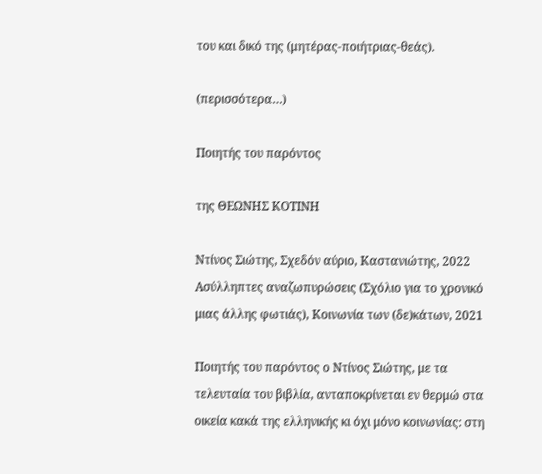του και δικό της (μητέρας-ποιήτριας-θεάς).

(περισσότερα…)

Ποιητής του παρόντος

της ΘΕΩΝΗΣ ΚΟΤΙΝΗ

Ντίνος Σιώτης, Σχεδόν αύριο, Καστανιώτης, 2022
Ασύλληπτες αναζωπυρώσεις (Σχόλιο για το χρονικό
μιας άλλης φωτιάς), Κοινωνία των (δε)κάτων, 2021

Ποιητής του παρόντος ο Ντίνος Σιώτης, με τα τελευταία του βιβλία, ανταποκρίνεται εν θερμώ στα οικεία κακά της ελληνικής κι όχι μόνο κοινωνίας: στη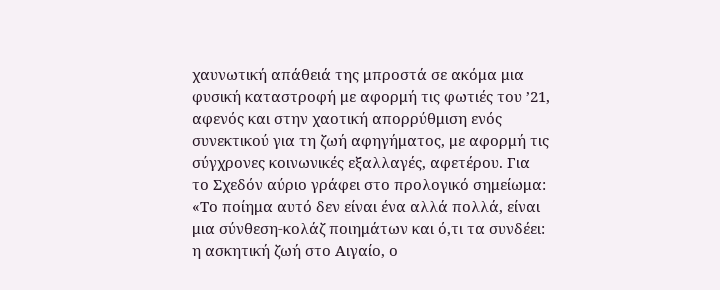χαυνωτική απάθειά της μπροστά σε ακόμα μια φυσική καταστροφή με αφορμή τις φωτιές του ’21, αφενός και στην χαοτική απορρύθμιση ενός συνεκτικού για τη ζωή αφηγήματος, με αφορμή τις σύγχρονες κοινωνικές εξαλλαγές, αφετέρου. Για το Σχεδόν αύριο γράφει στο προλογικό σημείωμα: «Το ποίημα αυτό δεν είναι ένα αλλά πολλά, είναι μια σύνθεση-κολάζ ποιημάτων και ό,τι τα συνδέει: η ασκητική ζωή στο Αιγαίο, ο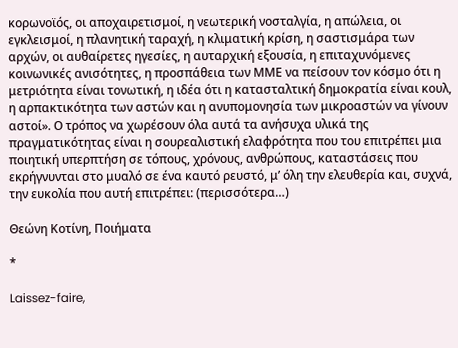κορωνοϊός, οι αποχαιρετισμοί, η νεωτερική νοσταλγία, η απώλεια, οι εγκλεισμοί, η πλανητική ταραχή, η κλιματική κρίση, η σαστισμάρα των αρχών, οι αυθαίρετες ηγεσίες, η αυταρχική εξουσία, η επιταχυνόμενες κοινωνικές ανισότητες, η προσπάθεια των ΜΜΕ να πείσουν τον κόσμο ότι η μετριότητα είναι τονωτική, η ιδέα ότι η κατασταλτική δημοκρατία είναι κουλ, η αρπακτικότητα των αστών και η ανυπομονησία των μικροαστών να γίνουν αστοί». Ο τρόπος να χωρέσουν όλα αυτά τα ανήσυχα υλικά της πραγματικότητας είναι η σουρεαλιστική ελαφρότητα που του επιτρέπει μια ποιητική υπερπτήση σε τόπους, χρόνους, ανθρώπους, καταστάσεις που εκρήγνυνται στο μυαλό σε ένα καυτό ρευστό, μ’ όλη την ελευθερία και, συχνά, την ευκολία που αυτή επιτρέπει: (περισσότερα…)

Θεώνη Κοτίνη, Ποιήματα

*

Laissez-faire,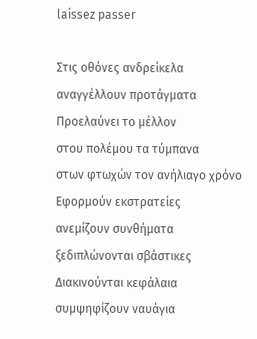laissez passer

Στις οθόνες ανδρείκελα
αναγγέλλουν προτάγματα
Προελαύνει το μέλλον
στου πολέμου τα τύμπανα
στων φτωχών τον ανήλιαγο χρόνο
Εφορμούν εκστρατείες
ανεμίζουν συνθήματα
ξεδιπλώνονται σβάστικες
Διακινούνται κεφάλαια
συμψηφίζουν ναυάγια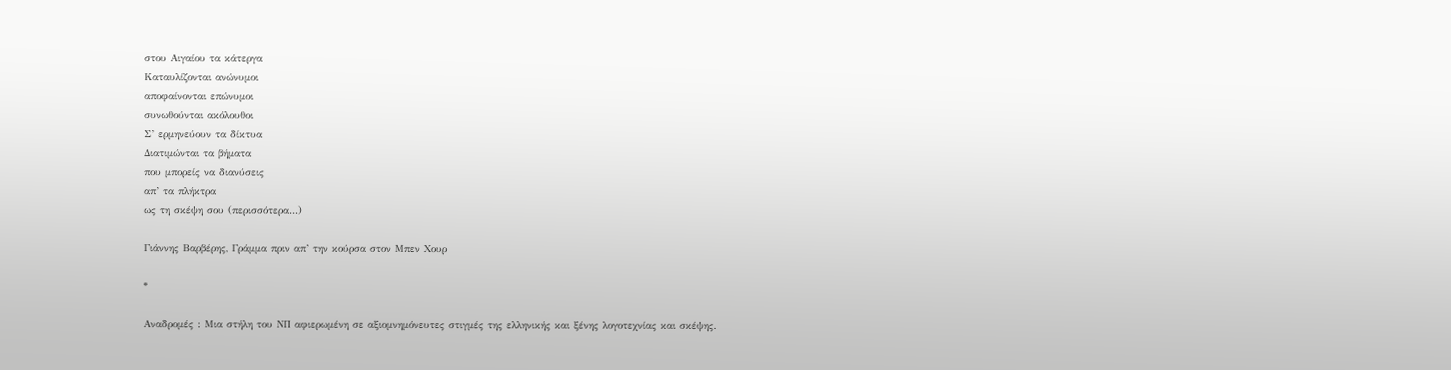στου Αιγαίου τα κάτεργα
Καταυλίζονται ανώνυμοι
αποφαίνονται επώνυμοι
συνωθούνται ακόλουθοι
Σ’ ερμηνεύουν τα δίκτυα
Διατιμώνται τα βήματα
που μπορείς να διανύσεις
απ’ τα πλήκτρα
ως τη σκέψη σου (περισσότερα…)

Γιάννης Βαρβέρης, Γράμμα πριν απ’ την κούρσα στον Μπεν Χουρ

*

Αναδρομές : Μια στήλη του ΝΠ αφιερωμένη σε αξιομνημόνευτες στιγμές της ελληνικής και ξένης λογοτεχνίας και σκέψης.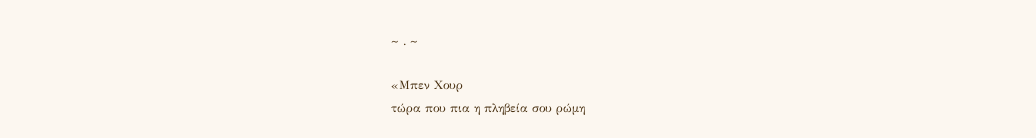~ . ~

«Μπεν Χουρ
τώρα που πια η πληβεία σου ρώμη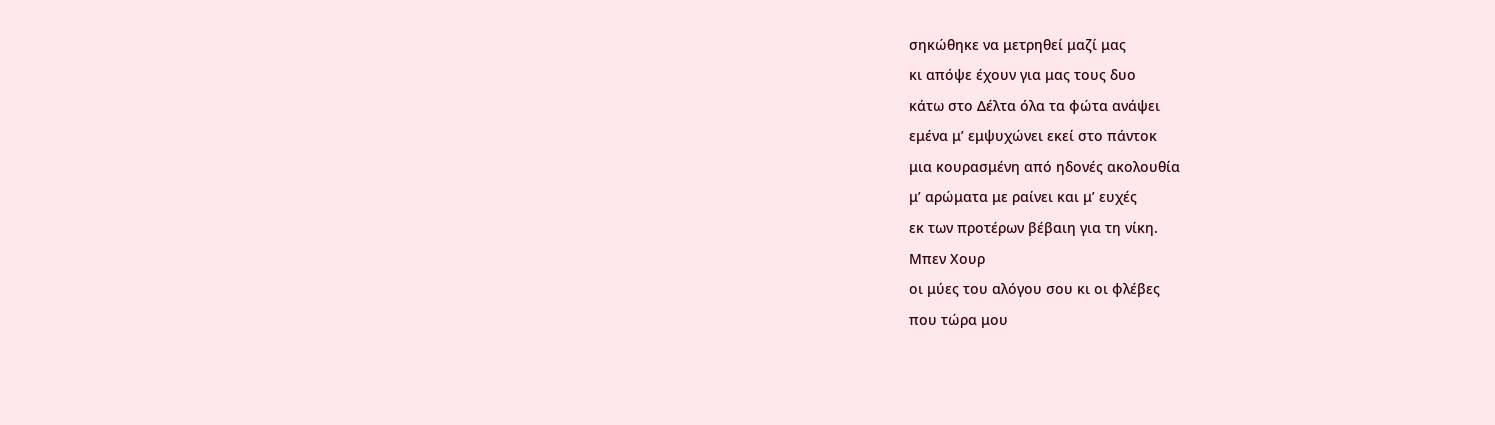σηκώθηκε να μετρηθεί μαζί μας
κι απόψε έχουν για μας τους δυο
κάτω στο Δέλτα όλα τα φώτα ανάψει
εμένα μ’ εμψυχώνει εκεί στο πάντοκ
μια κουρασμένη από ηδονές ακολουθία
μ’ αρώματα με ραίνει και μ’ ευχές
εκ των προτέρων βέβαιη για τη νίκη.
Μπεν Χουρ
οι μύες του αλόγου σου κι οι φλέβες
που τώρα μου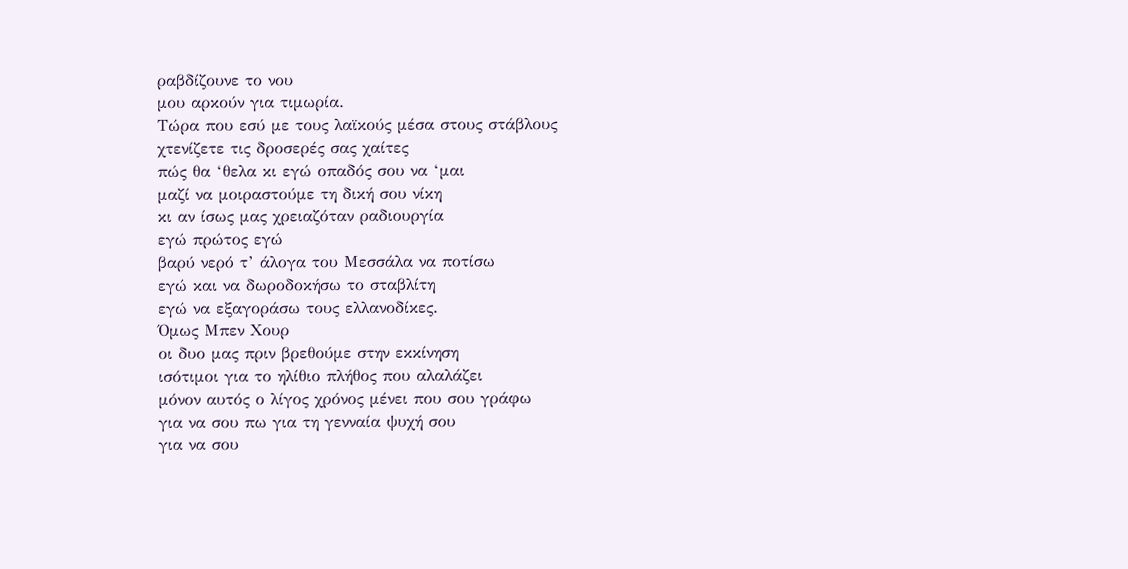ραβδίζουνε το νου
μου αρκούν για τιμωρία.
Τώρα που εσύ με τους λαϊκούς μέσα στους στάβλους
χτενίζετε τις δροσερές σας χαίτες
πώς θα ‘θελα κι εγώ οπαδός σου να ‘μαι
μαζί να μοιραστούμε τη δική σου νίκη
κι αν ίσως μας χρειαζόταν ραδιουργία
εγώ πρώτος εγώ
βαρύ νερό τ’ άλογα του Μεσσάλα να ποτίσω
εγώ και να δωροδοκήσω το σταβλίτη
εγώ να εξαγοράσω τους ελλανοδίκες.
Όμως Μπεν Χουρ
οι δυο μας πριν βρεθούμε στην εκκίνηση
ισότιμοι για το ηλίθιο πλήθος που αλαλάζει
μόνον αυτός ο λίγος χρόνος μένει που σου γράφω
για να σου πω για τη γενναία ψυχή σου
για να σου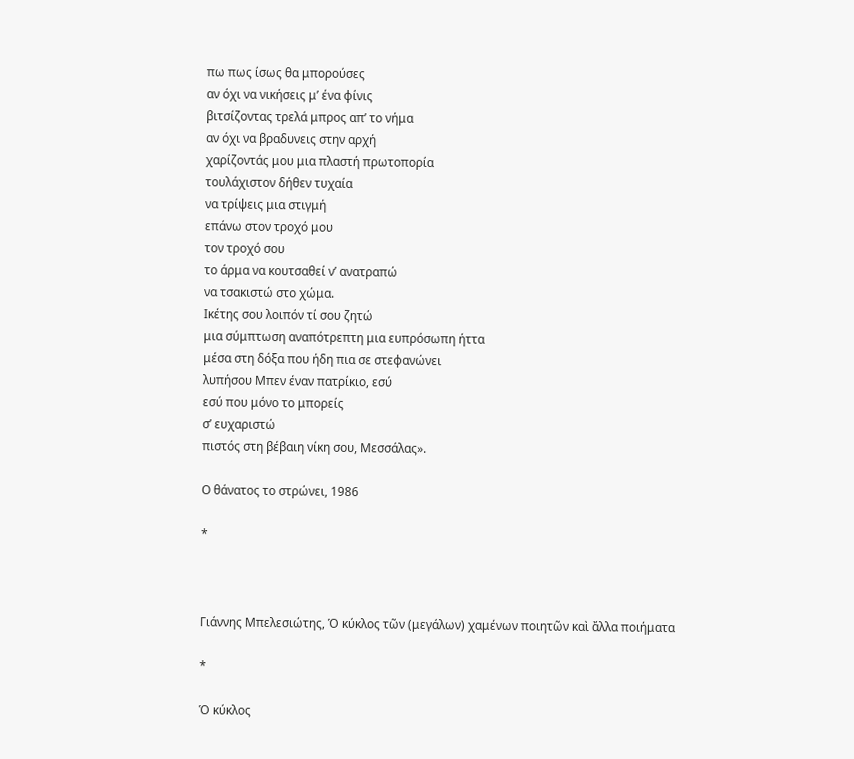πω πως ίσως θα μπορούσες
αν όχι να νικήσεις μ’ ένα φίνις
βιτσίζοντας τρελά μπρος απ’ το νήμα
αν όχι να βραδυνεις στην αρχή
χαρίζοντάς μου μια πλαστή πρωτοπορία
τουλάχιστον δήθεν τυχαία
να τρίψεις μια στιγμή
επάνω στον τροχό μου
τον τροχό σου
το άρμα να κουτσαθεί ν’ ανατραπώ
να τσακιστώ στο χώμα.
Ικέτης σου λοιπόν τί σου ζητώ
μια σύμπτωση αναπότρεπτη μια ευπρόσωπη ήττα
μέσα στη δόξα που ήδη πια σε στεφανώνει
λυπήσου Μπεν έναν πατρίκιο, εσύ
εσύ που μόνο το μπορείς
σ’ ευχαριστώ
πιστός στη βέβαιη νίκη σου, Μεσσάλας».

Ο θάνατος το στρώνει, 1986

*



Γιάννης Μπελεσιώτης, Ὁ κύκλος τῶν (μεγάλων) χαμένων ποιητῶν καὶ ἄλλα ποιήματα

*

Ὁ κύκλος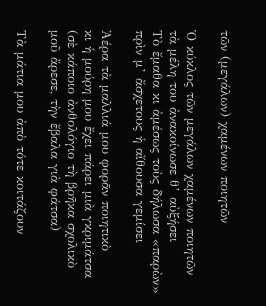τῶν (μεγάλων) χαμένων ποιητῶν

Ὁ κύκλος τῶν μεγάλων χαμένων ποιητῶν
τὰ μέλη του ἀνακοίνωσε θ’ αὐξήσει
Τὸ ἔμαθα κι ἀμέσως τοὺς δήλωσα «παρὼν»
πρὶν μ’ ἄσχετους ἡ αἴθουσα γεμίσει

Ἀέρα τὰ μαλλιά μου φορᾶν ποιητικὸ
κι ἡ μούρη μου ἔχει πάρει μιὰ γκριμάτσα
(σὲ κάποιο ἀνθολόγιο τὴ βρῆκα σχολικὸ
μοῦ ἄρεσε, τὴν ἔβαλα γιὰ φάτσα)

Τὰ μάτια μου ἀπὸ τότε κοιτάζουν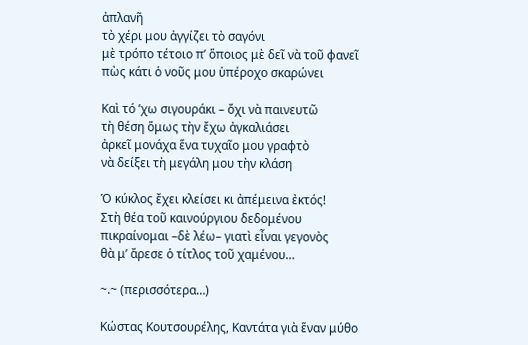ἀπλανῆ
τὸ χέρι μου ἀγγίζει τὸ σαγόνι
μὲ τρόπο τέτοιο π’ ὅποιος μὲ δεῖ νὰ τοῦ φανεῖ
πὼς κάτι ὁ νοῦς μου ὑπέροχο σκαρώνει

Καὶ τό ’χω σιγουράκι – ὄχι νὰ παινευτῶ
τὴ θέση ὅμως τὴν ἔχω ἀγκαλιάσει
ἀρκεῖ μονάχα ἕνα τυχαῖο μου γραφτὸ
νὰ δείξει τὴ μεγάλη μου τὴν κλάση

Ὁ κύκλος ἔχει κλείσει κι ἀπέμεινα ἐκτός!
Στὴ θέα τοῦ καινούργιου δεδομένου
πικραίνομαι –δὲ λέω– γιατὶ εἶναι γεγονὸς
θὰ μ’ ἄρεσε ὁ τίτλος τοῦ χαμένου…

~.~ (περισσότερα…)

Κώστας Κουτσουρέλης, Καντάτα γιὰ ἕναν μύθο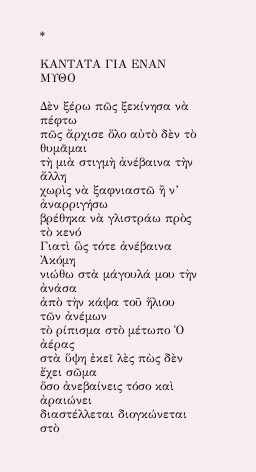*

ΚΑΝΤΑΤΑ ΓΙΑ ΕΝΑΝ ΜΥΘΟ

Δὲν ξέρω πῶς ξεκίνησα νὰ πέφτω
πῶς ἄρχισε ὅλο αὐτὸ δὲν τὸ θυμᾶμαι
τὴ μιὰ στιγμὴ ἀνέβαινα τὴν ἄλλη
χωρὶς νὰ ξαφνιαστῶ ἢ ν’ ἀναρριγήσω
βρέθηκα νὰ γλιστράω πρὸς τὸ κενό
Γιατὶ ὣς τότε ἀνέβαινα Ἀκόμη
νιώθω στὰ μάγουλά μου τὴν ἀνάσα
ἀπὸ τὴν κάψα τοῦ ἥλιου τῶν ἀνέμων
τὸ ρίπισμα στὸ μέτωπο Ὁ ἀέρας
στὰ ὕψη ἐκεῖ λὲς πὼς δὲν ἔχει σῶμα
ὅσο ἀνεβαίνεις τόσο καὶ ἀραιώνει
διαστέλλεται διογκώνεται στὸ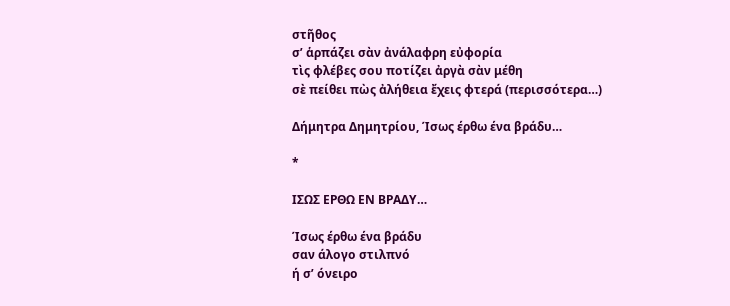στῆθος
σ’ ἁρπάζει σὰν ἀνάλαφρη εὐφορία
τὶς φλέβες σου ποτίζει ἀργὰ σὰν μέθη
σὲ πείθει πὼς ἀλήθεια ἔχεις φτερά (περισσότερα…)

Δήμητρα Δημητρίου, Ίσως έρθω ένα βράδυ…

*

ΙΣΩΣ ΕΡΘΩ ΕΝ ΒΡΑΔΥ…

Ίσως έρθω ένα βράδυ
σαν άλογο στιλπνό
ή σ’ όνειρο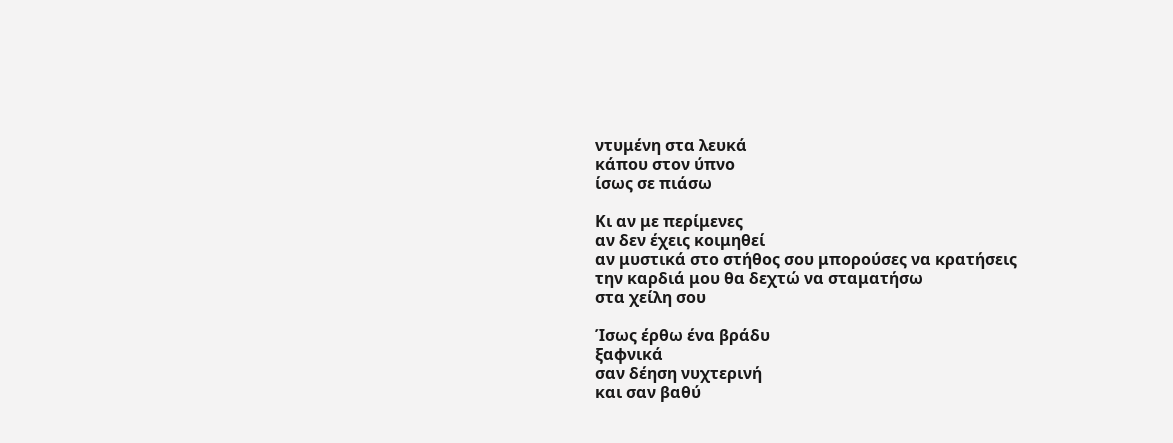ντυμένη στα λευκά
κάπου στον ύπνο
ίσως σε πιάσω

Κι αν με περίμενες
αν δεν έχεις κοιμηθεί
αν μυστικά στο στήθος σου μπορούσες να κρατήσεις
την καρδιά μου θα δεχτώ να σταματήσω
στα χείλη σου

Ίσως έρθω ένα βράδυ
ξαφνικά
σαν δέηση νυχτερινή
και σαν βαθύ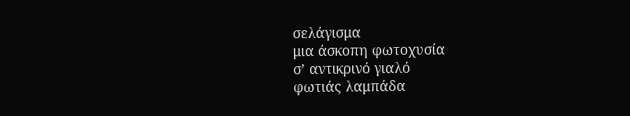σελάγισμα
μια άσκοπη φωτοχυσία
σ’ αντικρινό γιαλό
φωτιάς λαμπάδα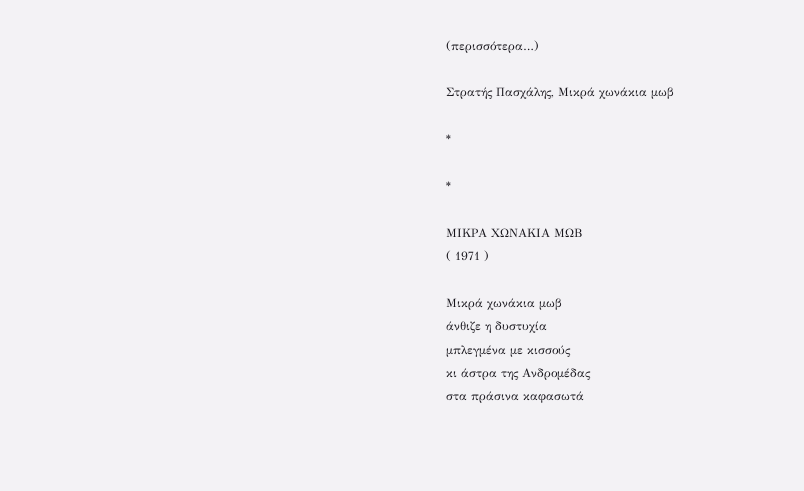(περισσότερα…)

Στρατής Πασχάλης, Μικρά χωνάκια μωβ

*

*

ΜΙΚΡΑ ΧΩΝΑΚΙΑ ΜΩΒ
( 1971 )

Μικρά χωνάκια μωβ
άνθιζε η δυστυχία
μπλεγμένα με κισσούς
κι άστρα της Ανδρομέδας
στα πράσινα καφασωτά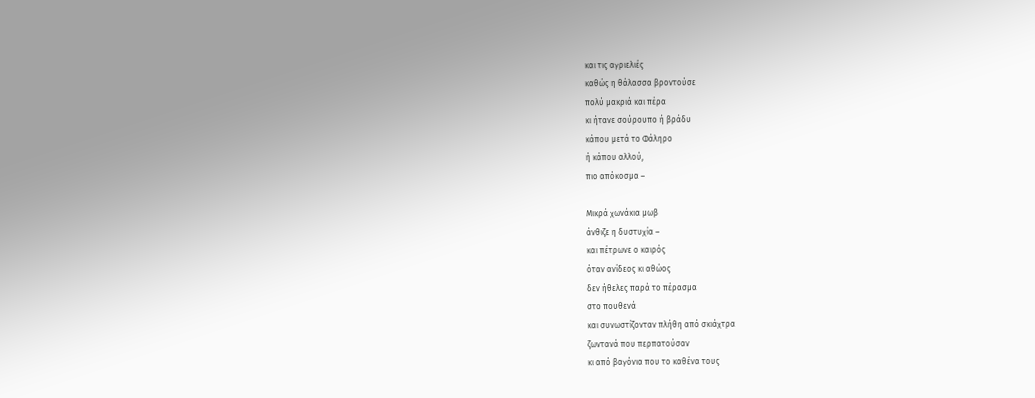και τις αγριελιές
καθώς η θάλασσα βροντούσε
πολύ μακριά και πέρα
κι ήτανε σούρουπο ή βράδυ
κάπου μετά το Φάληρο
ή κάπου αλλού,
πιο απόκοσμα –

Μικρά χωνάκια μωβ
άνθιζε η δυστυχία –
και πέτρωνε ο καιρός
όταν ανίδεος κι αθώος
δεν ήθελες παρά το πέρασμα
στο πουθενά
και συνωστίζονταν πλήθη από σκιάχτρα
ζωντανά που περπατούσαν
κι από βαγόνια που το καθένα τους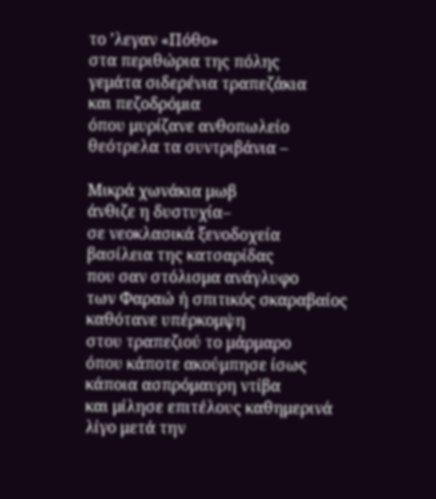το ’λεγαν «Πόθο»
στα περιθώρια της πόλης
γεμάτα σιδερένια τραπεζάκια
και πεζοδρόμια
όπου μυρίζανε ανθοπωλείο
θεότρελα τα συντριβάνια –

Μικρά χωνάκια μωβ
άνθιζε η δυστυχία–
σε νεοκλασικά ξενοδοχεία
βασίλεια της κατσαρίδας
που σαν στόλισμα ανάγλυφο
των Φαραώ ή σπιτικός σκαραβαίος
καθότανε υπέρκομψη
στου τραπεζιού το μάρμαρο
όπου κάποτε ακούμπησε ίσως
κάποια ασπρόμαυρη ντίβα
και μίλησε επιτέλους καθημερινά
λίγο μετά την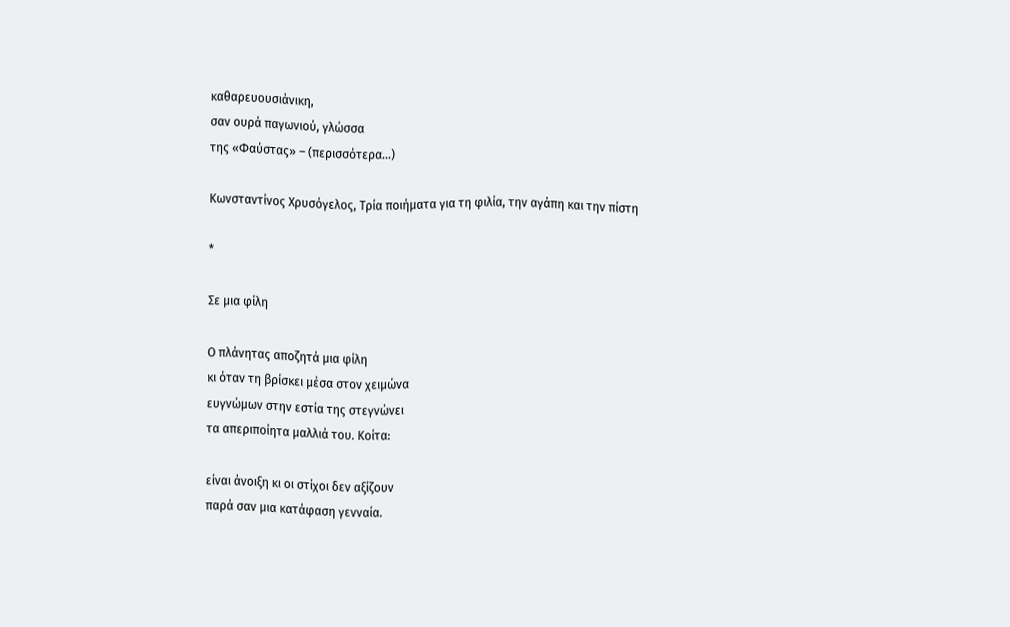καθαρευουσιάνικη,
σαν ουρά παγωνιού, γλώσσα
της «Φαύστας» – (περισσότερα…)

Κωνσταντίνος Χρυσόγελος, Τρία ποιήματα για τη φιλία, την αγάπη και την πίστη

*

Σε μια φίλη

Ο πλάνητας αποζητά μια φίλη
κι όταν τη βρίσκει μέσα στον χειμώνα
ευγνώμων στην εστία της στεγνώνει
τα απεριποίητα μαλλιά του. Κοίτα:

είναι άνοιξη κι οι στίχοι δεν αξίζουν
παρά σαν μια κατάφαση γενναία.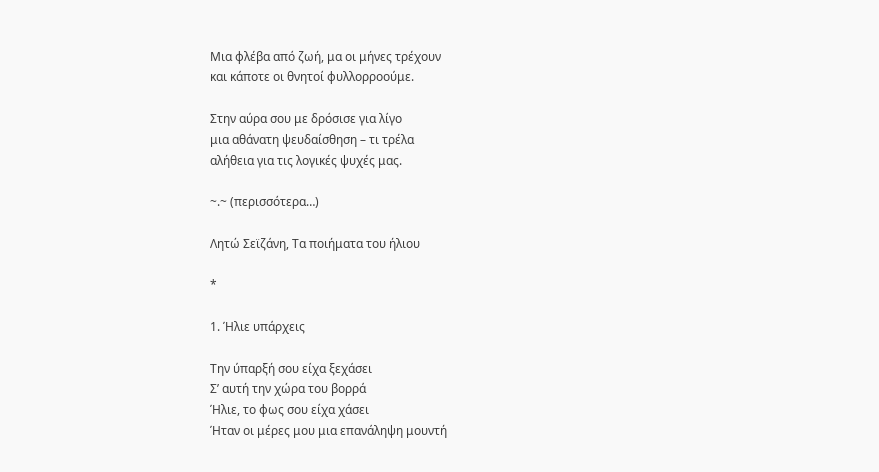Μια φλέβα από ζωή, μα οι μήνες τρέχουν
και κάποτε οι θνητοί φυλλορροούμε.

Στην αύρα σου με δρόσισε για λίγο
μια αθάνατη ψευδαίσθηση – τι τρέλα
αλήθεια για τις λογικές ψυχές μας.

~.~ (περισσότερα…)

Λητώ Σεϊζάνη, Τα ποιήματα του ήλιου

*

1. Ήλιε υπάρχεις

Την ύπαρξή σου είχα ξεχάσει
Σ’ αυτή την χώρα του βορρά
Ήλιε, το φως σου είχα χάσει
Ήταν οι μέρες μου μια επανάληψη μουντή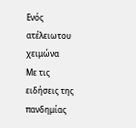Ενός ατέλειωτου χειμώνα
Με τις ειδήσεις της πανδημίας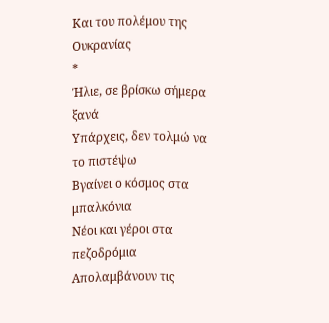Και του πολέμου της Ουκρανίας
*
Ήλιε, σε βρίσκω σήμερα ξανά
Υπάρχεις, δεν τολμώ να το πιστέψω
Βγαίνει ο κόσμος στα μπαλκόνια
Νέοι και γέροι στα πεζοδρόμια
Απολαμβάνουν τις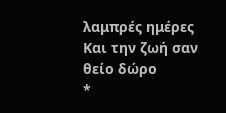λαμπρές ημέρες
Και την ζωή σαν θείο δώρο
*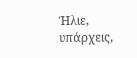Ήλιε, υπάρχεις,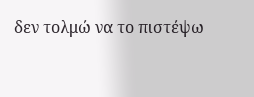δεν τολμώ να το πιστέψω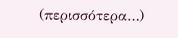(περισσότερα…)